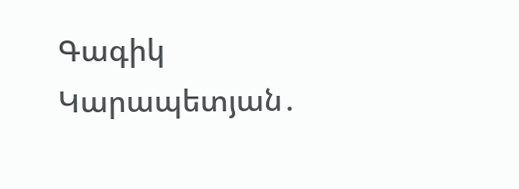Գագիկ Կարապետյան․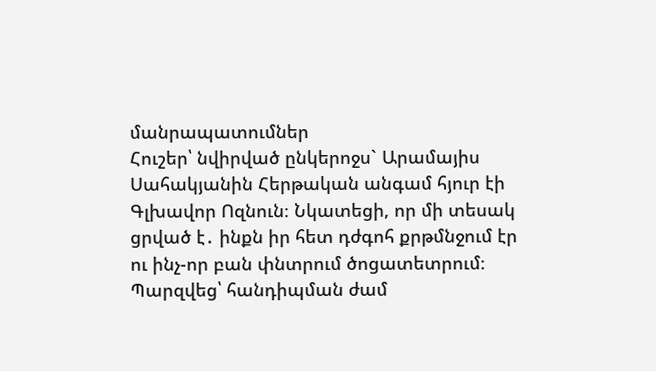մանրապատումներ
Հուշեր՝ նվիրված ընկերոջս` Արամայիս Սահակյանին Հերթական անգամ հյուր էի Գլխավոր Ոզնուն։ Նկատեցի, որ մի տեսակ ցրված է․ ինքն իր հետ դժգոհ քրթմնջում էր ու ինչ-որ բան փնտրում ծոցատետրում։ Պարզվեց՝ հանդիպման ժամ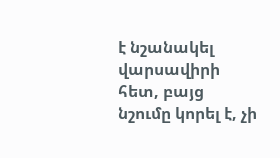է նշանակել վարսավիրի հետ, բայց նշումը կորել է, չի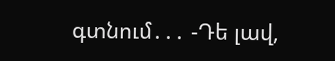գտնում․․․ -Դե լավ,